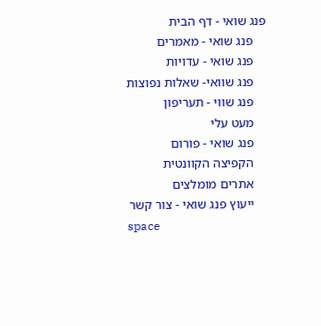פנג שואי - דף הבית
    פנג שואי - מאמרים
    פנג שואי - עדויות
    פנג שוואי- שאלות נפוצות
    פנג שווי - תעריפון
    מעט עלי
    פנג שואי - פורום
    הקפיצה הקוונטית
    אתרים מומלצים
    ייעוץ פנג שואי - צור קשר
space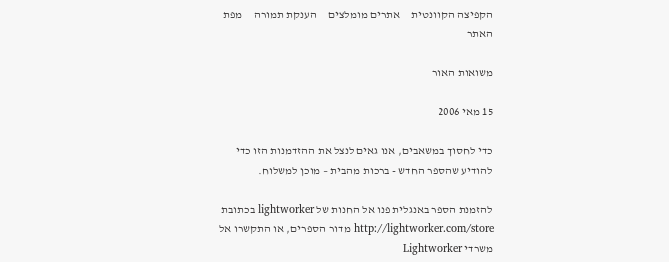הקפיצה הקוונטית     אתרים מומלצים     הענקת תמורה     מפת האתר

משואות האור

15 מאי 2006

כדי לחסוך במשאבים, אנו גאים לנצל את ההזדמנות הזו כדי להודיע שהספר החדש - ברכות מהבית – מוכן למשלוח.

להזמנת הספר באנגלית פנו אל החנות של lightworker בכתובת http://lightworker.com/store מדור הספרים, או התקשרו אל משרדי Lightworker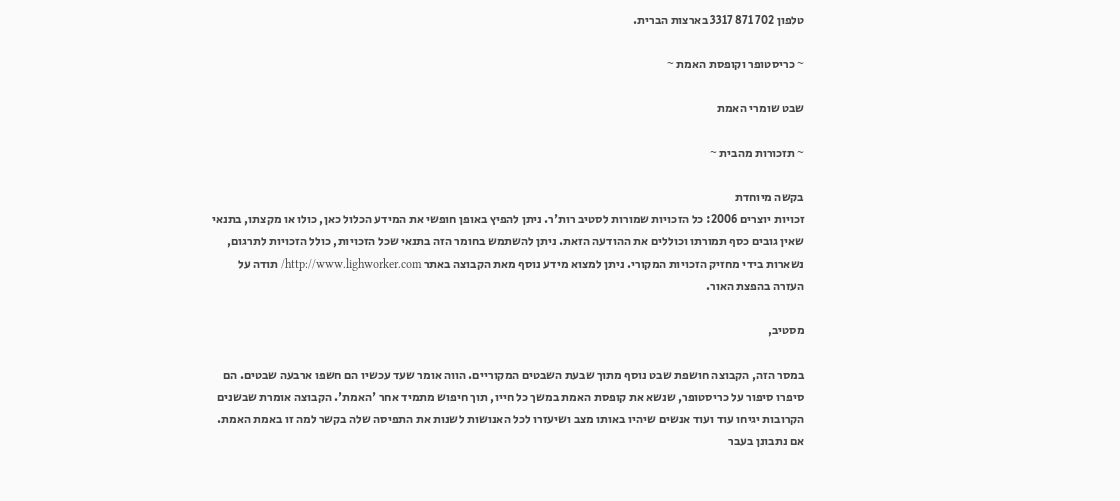טלפון 702 871 3317 בארצות הברית.

~ כריסטופר וקופסת האמת ~

שבט שומרי האמת

~ תזכורות מהבית ~

בקשה מיוחדת
זכויות יוצרים 2006: כל הזכויות שמורות לסטיב רות'ר. ניתן להפיץ באופן חופשי את המידע הכלול כאן, כולו או מקצתו, בתנאי שאין גובים כסף תמורתו וכוללים את ההודעה הזאת. ניתן להשתמש בחומר הזה בתנאי שכל הזכויות, כולל הזכויות לתרגום, נשארות בידי מחזיק הזכויות המקורי. ניתן למצוא מידע נוסף מאת הקבוצה באתר http://www.lighworker.com/ תודה על העזרה בהפצת האור.

מסטיב,

במסר הזה, הקבוצה חושפת שבט נוסף מתוך שבעת השבטים המקוריים. הווה אומר שעד עכשיו הם חשפו ארבעה שבטים. הם סיפרו סיפור על כריסטופר, שנשא את קופסת האמת במשך כל חייו, תוך חיפוש מתמיד אחר 'האמת'. הקבוצה אומרת שבשנים הקרובות יגיחו עוד ועוד אנשים שיהיו באותו מצב ושיעזרו לכל האנושות לשנות את התפיסה שלה בקשר למה זו באמת האמת. אם נתבונן בעבר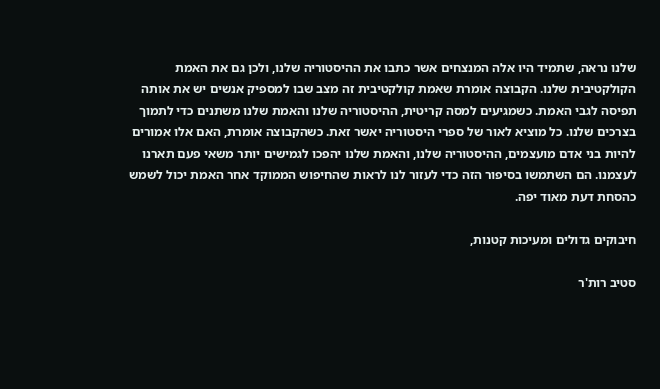שלנו נראה, שתמיד היו אלה המנצחים אשר כתבו את ההיסטוריה שלנו, ולכן גם את האמת הקולקטיבית שלנו. הקבוצה אומרת שאמת קולקטיבית זה מצב שבו למספיק אנשים יש את אותה תפיסה לגבי האמת. כשמגיעים למסה קריטית, ההיסטוריה שלנו והאמת שלנו משתנים כדי לתמוך בצרכים שלנו. כל מוציא לאור של ספרי היסטוריה יאשר זאת. כשהקבוצה אומרת, האם אלו אמורים להיות בני אדם מועצמים, ההיסטוריה שלנו, והאמת שלנו יהפכו לגמישים יותר משאי פעם תארנו לעצמנו. הם השתמשו בסיפור הזה כדי לעזור לנו לראות שהחיפוש הממוקד אחר האמת יכול לשמש כהסחת דעת מאוד יפה.

חיבוקים גדולים ומעיכות קטנות,

סטיב רות'ר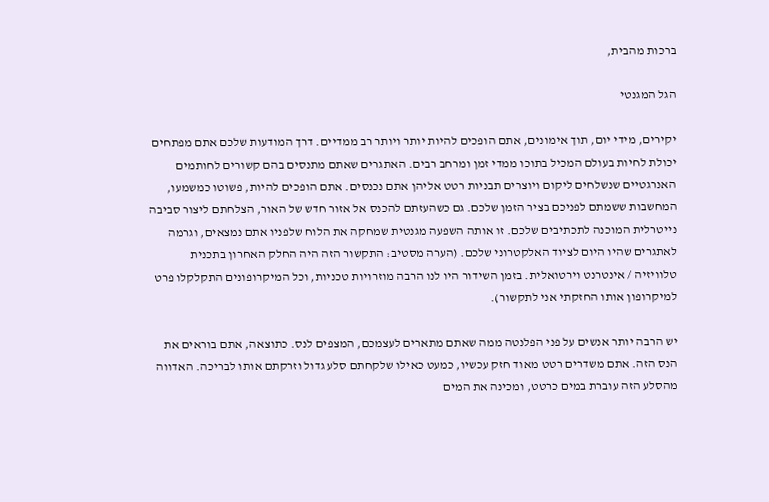ברכות מהבית,

הגל המגנטי

יקירים, מידי יום, תוך אימונים, אתם הופכים להיות יותר ויותר רב ממדיים. דרך המודעות שלכם אתם מפתחים יכולת לחיות בעולם המכיל בתוכו ממדי זמן ומרחב רבים. האתגרים שאתם מתנסים בהם קשורים לחותמים האנרגטיים שנשלחים ליקום ויוצרים תבניות רטט אליהן אתם נכנסים. אתם הופכים להיות, פשוטו כמשמעו, המחשבות ששמתם לפניכם בציר הזמן שלכם. גם כשהעזתם להכנס אל אזור חדש של האור, הצלחתם ליצור סביבה נייטרלית המוכנה לתכתיבים שלכם. זו אותה השפעה מגנטית שמחקה את הלוח שלפניו אתם נמצאים, וגרמה לאתגרים שהיו היום לציוד האלקטרוני שלכם. (הערה מסטיב: התקשור הזה היה החלק האחרון בתכנית טלוויזיה / אינטרנט וירטואלית. בזמן השידור היו לנו הרבה מוזרויות טכניות, וכל המיקרופונים התקלקלו פרט למיקרופון אותו החזקתי אני לתקשור).

יש הרבה יותר אנשים על פני הפלנטה ממה שאתם מתארים לעצמכם, המצפים לנס. כתוצאה, אתם בוראים את הנס הזה. אתם משדרים רטט מאוד חזק עכשיו, כמעט כאילו שלקחתם סלע גדול וזרקתם אותו לבריכה. האדווה מהסלע הזה עוברת במים כרטט, ומכינה את המים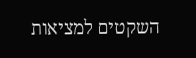השקטים למציאות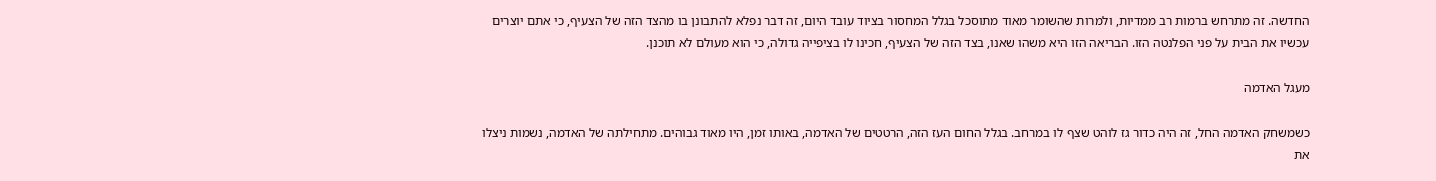החדשה. זה מתרחש ברמות רב ממדיות, ולמרות שהשומר מאוד מתוסכל בגלל המחסור בציוד עובד היום, זה דבר נפלא להתבונן בו מהצד הזה של הצעיף, כי אתם יוצרים עכשיו את הבית על פני הפלנטה הזו. הבריאה הזו היא משהו שאנו, בצד הזה של הצעיף, חכינו לו בציפייה גדולה, כי הוא מעולם לא תוכנן.

מעגל האדמה

כשמשחק האדמה החל, זה היה כדור גז לוהט שצף לו במרחב. בגלל החום העז הזה, הרטטים של האדמה, באותו זמן, היו מאוד גבוהים. מתחילתה של האדמה, נשמות ניצלו את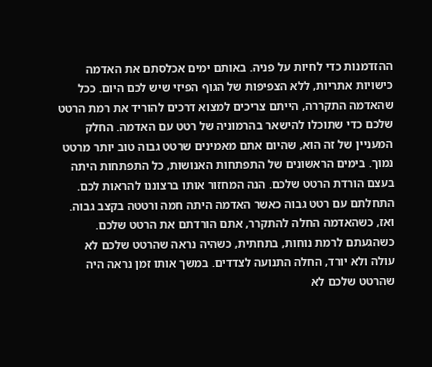ההזדמנות כדי לחיות על פניה. באותם ימים אכלסתם את האדמה כישויות אתריות, ללא הצפיפות של הגוף הפיזי שיש לכם היום. ככל שהאדמה התקררה, הייתם צריכים למצוא דרכים להוריד את רמת הרטט שלכם כדי שתוכלו להישאר בהרמוניה של רטט עם האדמה. החלק המעניין של זה הוא, שהיום אתם מאמינים שרטט גבוה טוב יותר מרטט נמוך. בימים הראשונים של התפתחות האנושות, כל התפתחות היתה בעצם הורדת הרטט שלכם. הנה המחזור אותו ברצוננו להראות לכם. התחלתם עם רטט גבוה כאשר האדמה היתה חמה ורטטה בקצב גבוה. ואז, כשהאדמה החלה להתקרר, אתם הורדתם את הרטט שלכם. כשהגעתם לרמת נוחות, בתחתית, כשהיה נראה שהרטט שלכם לא עולה ולא יורד, החלה התנועה לצדדים. במשך אותו זמן נראה היה שהרטט שלכם לא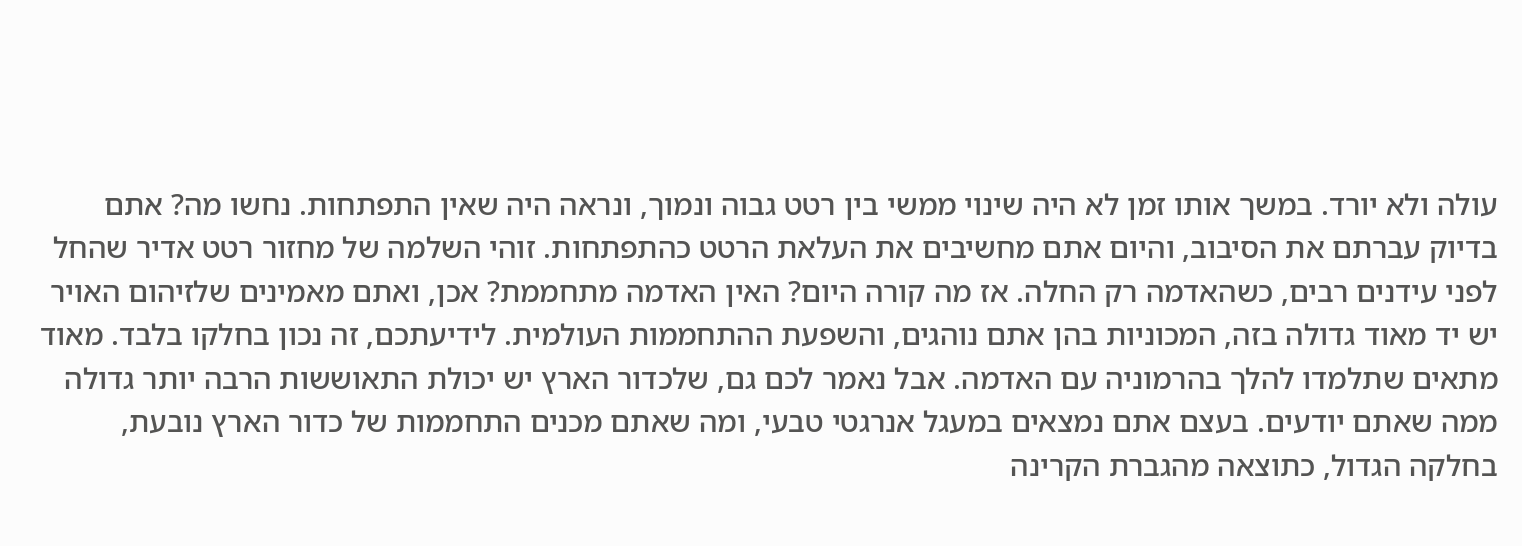עולה ולא יורד. במשך אותו זמן לא היה שינוי ממשי בין רטט גבוה ונמוך, ונראה היה שאין התפתחות. נחשו מה? אתם בדיוק עברתם את הסיבוב, והיום אתם מחשיבים את העלאת הרטט כהתפתחות. זוהי השלמה של מחזור רטט אדיר שהחל לפני עידנים רבים, כשהאדמה רק החלה. אז מה קורה היום? האין האדמה מתחממת? אכן, ואתם מאמינים שלזיהום האויר יש יד מאוד גדולה בזה, המכוניות בהן אתם נוהגים, והשפעת ההתחממות העולמית. לידיעתכם, זה נכון בחלקו בלבד. מאוד מתאים שתלמדו להלך בהרמוניה עם האדמה. אבל נאמר לכם גם, שלכדור הארץ יש יכולת התאוששות הרבה יותר גדולה ממה שאתם יודעים. בעצם אתם נמצאים במעגל אנרגטי טבעי, ומה שאתם מכנים התחממות של כדור הארץ נובעת, בחלקה הגדול, כתוצאה מהגברת הקרינה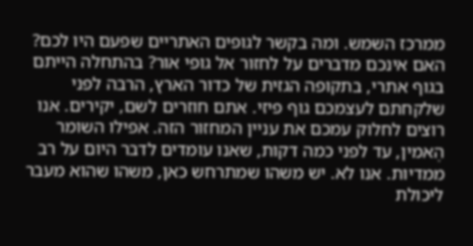ממרכז השמש. ומה בקשר לגופים האתריים שפעם היו לכם? האם אינכם מדברים על לחזור אל גופי אור? בהתחלה הייתם בגוף אתרי, בתקופה הגזית של כדור הארץ, הרבה לפני שלקחתם לעצמכם גוף פיזי. אתם חוזרים לשם, יקירים. אנו רוצים לחלוק עמכם את עניין המחזור הזה. אפילו השומר הֶאמין, עד לפני כמה דקות, שאנו עומדים לדבר היום על רב ממדיות. אנו לא. יש משהו שמתרחש כאן, משהו שהוא מעבר ליכולת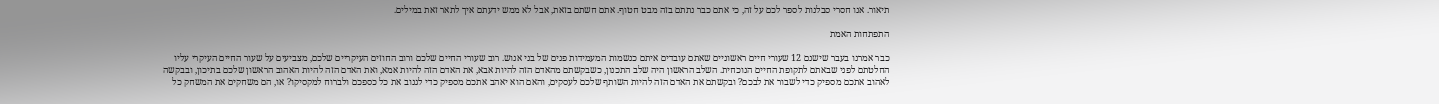תיאור. אנו חסרי סבלנות לספר לכם על זה, כי אתם כבר נתתם בזה מבט חטוף. אתם חשתם בזאת, אבל לא ממש ידעתם איך לתאר זאת במילים.

התפתחות האמת

כבר אמרנו בעבר שישנם 12 שעורי חיים ראשוניים שאתם עובדים איתם כנשמות המעמידות פנים של בני אנוש. רוב שעורי החיים שלכם ורוב החוזים העיקריים שלכם, מצביעים על שעור החיים העיקרי עליו החלטתם לפני שבאתם לתקופת החיים הנוכחית. השלב הראשון היה שלב התכנון, כשבקשתם מהאדם הזה להיות אבא, את האדם הזה להיות אמא, ואת האדם הזה להיות האהוב הראשון שלכם בתיכון, ובבקשה לאהוב אתכם מספיק כדי לשבור את לבכם? ובקשתם את האדם הזה להיות השותף שלכם לעסקים, והאם הוא יאהב אתכם מספיק כדי לגנוב את כל כספכם ולברוח למקסיקו? או, הם משחקים את המשחק כל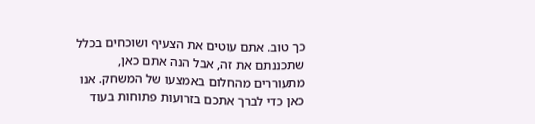כך טוב. אתם עוטים את הצעיף ושוכחים בכלל שתכננתם את זה, אבל הנה אתם כאן, מתעוררים מהחלום באמצעו של המשחק. אנו כאן כדי לברך אתכם בזרועות פתוחות בעוד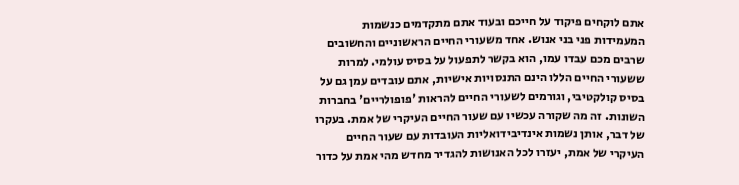אתם לוקחים פיקוד על חייכם ובעוד אתם מתקדמים כנשמות המעמידות פני בני אנוש. אחד משעורי החיים הראשוניים והחשובים שרבים מכם עבדו עמו, הוא בקשר לתפעול על בסיס עולמי. למרות ששעורי החיים הללו הינם התנסויות אישיות, אתם עובדים עמן גם על בסיס קולקטיבי, וגורמים לשעורי החיים להראות 'פופולריים' בחברות השונות. זה מה שקורה עכשיו עם שעור החיים העיקרי של אמת. בעקרו של דבר, אותן נשמות אינדיבידואליות העובדות עם שעור החיים העיקרי של אמת, יעזרו לכל האנושות להגדיר מחדש מהי אמת על כדור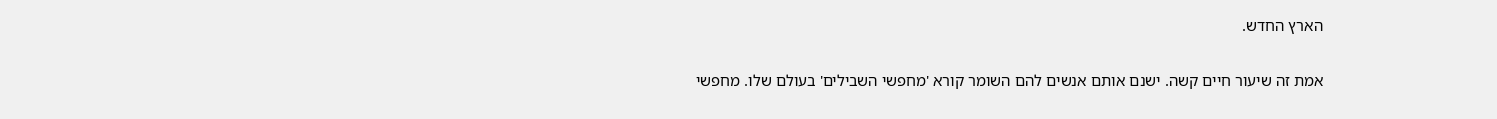הארץ החדש.

אמת זה שיעור חיים קשה. ישנם אותם אנשים להם השומר קורא 'מחפשי השבילים' בעולם שלו. מחפשי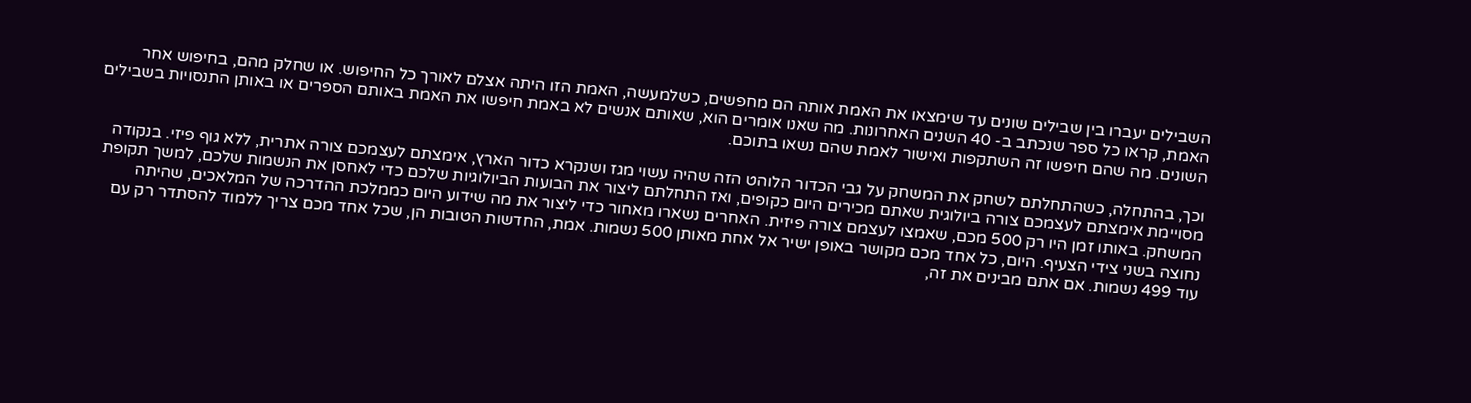השבילים יעברו בין שבילים שונים עד שימצאו את האמת אותה הם מחפשים, כשלמעשה, האמת הזו היתה אצלם לאורך כל החיפוש. או שחלק מהם, בחיפוש אחר האמת, קראו כל ספר שנכתב ב- 40 השנים האחרונות. מה שאנו אומרים הוא, שאותם אנשים לא באמת חיפשו את האמת באותם הספרים או באותן התנסויות בשבילים השונים. מה שהם חיפשו זה השתקפות ואישור לאמת שהם נשאו בתוכם.

וכך, בהתחלה, כשהתחלתם לשחק את המשחק על גבי הכדור הלוהט הזה שהיה עשוי מגז ושנקרא כדור הארץ, אימצתם לעצמכם צורה אתרית, ללא גוף פיזי. בנקודה מסויימת אימצתם לעצמכם צורה ביולוגית שאתם מכירים היום כקופים, ואז התחלתם ליצור את הבועות הביולוגיות שלכם כדי לאחסן את הנשמות שלכם, למשך תקופת המשחק. באותו זמן היו רק 500 מכם, שאמצו לעצמם צורה פיזית. האחרים נשארו מאחור כדי ליצור את מה שידוע היום כממלכת ההדרכה של המלאכים, שהיתה נחוצה בשני צידי הצעיף. היום, כל אחד מכם מקושר באופן ישיר אל אחת מאותן 500 נשמות. אמת, החדשות הטובות הן, שכל אחד מכם צריך ללמוד להסתדר רק עם עוד 499 נשמות. אם אתם מבינים את זה,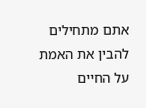אתם מתחילים להבין את האמת על החיים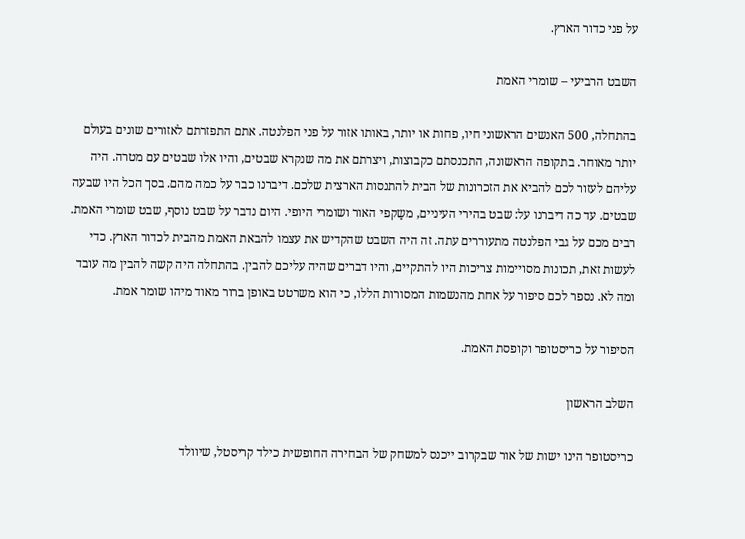על פני כדור הארץ.

השבט הרביעי – שומרי האמת

בהתחלה, 500 האנשים הראשוני חיו, פחות או יותר, באותו אזור על פני הפלנטה. אתם התפזרתם לאזורים שונים בעולם יותר מאוחר. בתקופה הראשונה, התכנסתם כקבוצות, ויצרתם את מה שנקרא שבטים, והיו אלו שבטים עם מטרה. היה עליהם לעזור לכם להביא את הזכרונות של הבית להתנסות הארצית שלכם. דיברנו כבר על כמה מהם. בסך הכל היו שבעה שבטים. עד כה דיברנו על: שבט בהירי העיניים, משַקפי האור ושומרי היופי. היום נדבר על שבט נוסף, שבט שומרי האמת. רבים מכם על גבי הפלנטה מתעוררים עתה. זה היה השבט שהקדיש את עצמו להבאת האמת מהבית לכדור הארץ. כדי לעשות זאת, תכונות מסויימות צריכות היו להתקיים, והיו דברים שהיה עליכם להבין. בהתחלה היה קשה להבין מה עובד ומה לא. נספר לכם סיפור על אחת מהנשמות המסורות הללו, כי הוא משרטט באופן ברור מאוד מיהו שומר אמת.

הסיפור על כריסטופר וקופסת האמת.

השלב הראשון

כריסטופר הינו ישות של אור שבקרוב ייכנס למשחק של הבחירה החופשית כילד קריסטל, שיוולד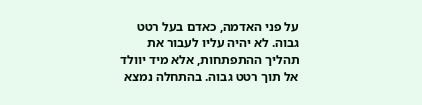על פני האדמה, כאדם בעל רטט גבוה. לא יהיה עליו לעבור את תהליך ההתפתחות, אלא מיד יוולד אל תוך רטט גבוה. בהתחלה נמצא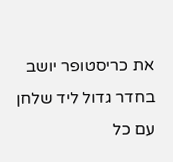את כריסטופר יושב בחדר גדול ליד שלחן עם כל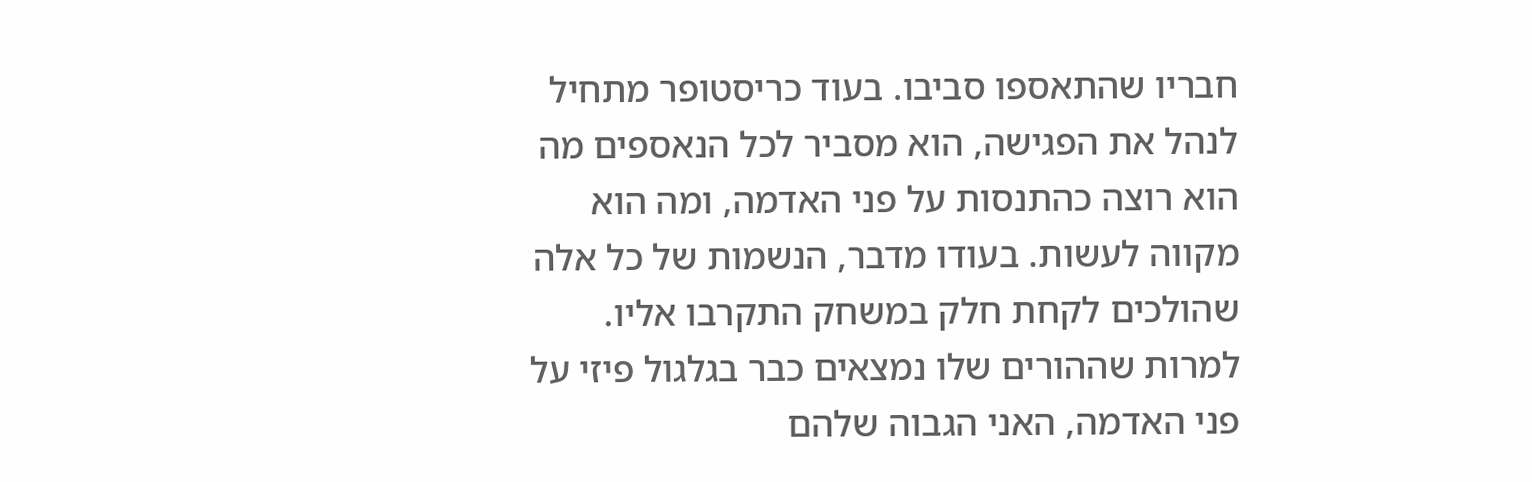חבריו שהתאספו סביבו. בעוד כריסטופר מתחיל לנהל את הפגישה, הוא מסביר לכל הנאספים מה הוא רוצה כהתנסות על פני האדמה, ומה הוא מקווה לעשות. בעודו מדבר, הנשמות של כל אלה שהולכים לקחת חלק במשחק התקרבו אליו. למרות שההורים שלו נמצאים כבר בגלגול פיזי על פני האדמה, האני הגבוה שלהם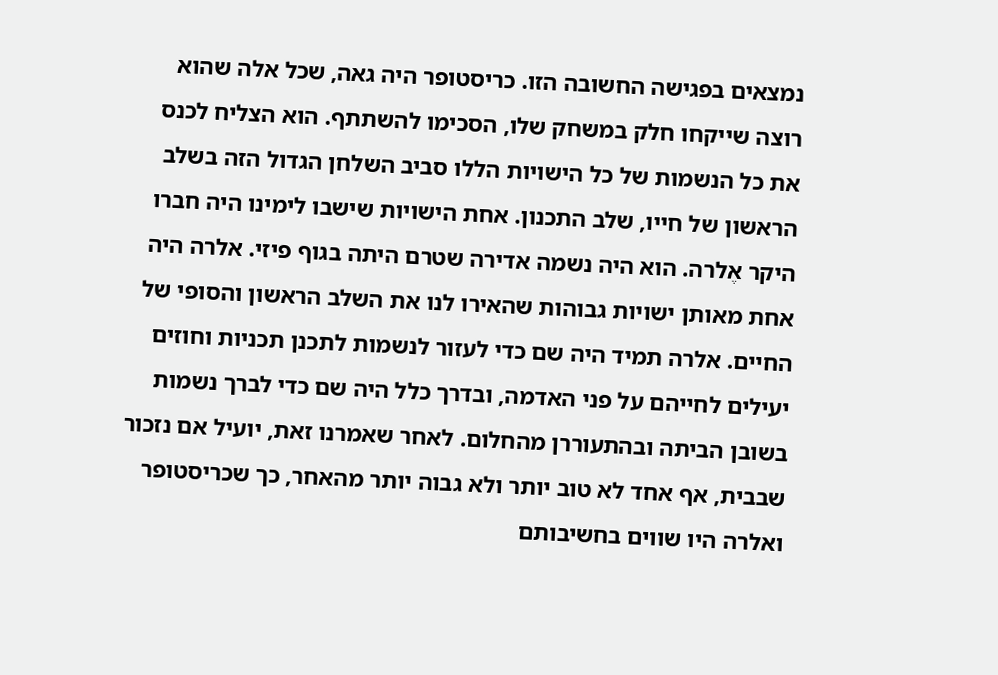נמצאים בפגישה החשובה הזו. כריסטופר היה גאה, שכל אלה שהוא רוצה שייקחו חלק במשחק שלו, הסכימו להשתתף. הוא הצליח לכנס את כל הנשמות של כל הישויות הללו סביב השלחן הגדול הזה בשלב הראשון של חייו, שלב התכנון. אחת הישויות שישבו לימינו היה חברו היקר אֶלרה. הוא היה נשמה אדירה שטרם היתה בגוף פיזי. אלרה היה אחת מאותן ישויות גבוהות שהאירו לנו את השלב הראשון והסופי של החיים. אלרה תמיד היה שם כדי לעזור לנשמות לתכנן תכניות וחוזים יעילים לחייהם על פני האדמה, ובדרך כלל היה שם כדי לברך נשמות בשובן הביתה ובהתעוררן מהחלום. לאחר שאמרנו זאת, יועיל אם נזכור שבבית, אף אחד לא טוב יותר ולא גבוה יותר מהאחר, כך שכריסטופר ואלרה היו שווים בחשיבותם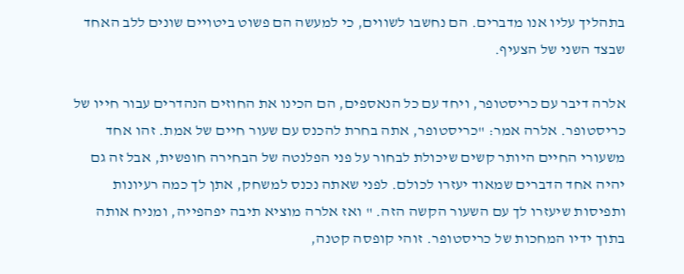בתהליך עליו אנו מדברים. הם נחשבו לשווים, כי למעשה הם פשוט ביטויים שונים ללב האחד שבצד השני של הצעיף.

אלרה דיבר עם כריסטופר, ויחד עם כל הנאספים, הם הכינו את החוזים הנהדרים עבור חייו של כריסטופר. אלרה אמר: "כריסטופר, אתה בחרת להכנס עם שעור חיים של אמת. זהו אחד משעורי החיים היותר קשים שיכולת לבחור על פני הפלנטה של הבחירה חופשית, אבל זה גם יהיה אחד הדברים שמאוד יעזרו לכולם. לפני שאתה נכנס למשחק, אתן לך כמה רעיונות ותפיסות שיעזרו לך עם השעור הקשה הזה. " ואז אלרה מוציא תיבה יפהפייה, ומניח אותה בתוך ידיו המחכות של כריסטופר. זוהי קופסה קטנה,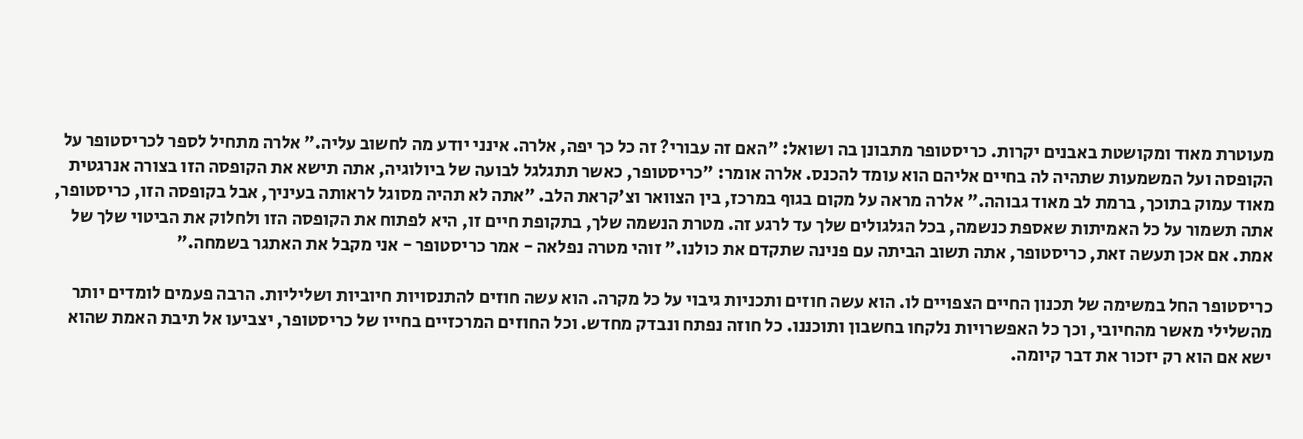מעוטרת מאוד ומקושטת באבנים יקרות. כריסטופר מתבונן בה ושואל: "האם זה עבורי? זה כל כך יפה, אלרה. אינני יודע מה לחשוב עליה." אלרה מתחיל לספר לכריסטופר על הקופסה ועל המשמעות שתהיה לה בחיים אליהם הוא עומד להכנס. אלרה אומר: "כריסטופר, כאשר תתגלגל לבועה של ביולוגיה, אתה תישא את הקופסה הזו בצורה אנרגטית מאוד עמוק בתוכך, ברמת לב מאוד גבוהה." אלרה מראה על מקום בגוף במרכז, בין הצוואר וצ'קראת הלב. "אתה לא תהיה מסוגל לראותה בעיניך, אבל בקופסה הזו, כריסטופר, אתה תשמור על כל האמיתות שאספת כנשמה, בכל הגלגולים שלך עד לרגע זה. מטרת הנשמה שלך, בתקופת חיים זו, היא לפתוח את הקופסה הזו ולחלוק את הביטוי שלך של אמת. אם אכן תעשה זאת, כריסטופר, אתה תשוב הביתה עם פנינה שתקדם את כולנו." זוהי מטרה נפלאה - אמר כריסטופר - אני מקבל את האתגר בשמחה."

כריסטופר החל במשימה של תכנון החיים הצפויים לו. הוא עשה חוזים ותכניות גיבוי על כל מקרה. הוא עשה חוזים להתנסויות חיוביות ושליליות. הרבה פעמים לומדים יותר מהשלילי מאשר מהחיובי, וכך כל האפשרויות נלקחו בחשבון ותוכננו. כל חוזה נפתח ונבדק מחדש. וכל החוזים המרכזיים בחייו של כריסטופר, יצביעו אל תיבת האמת שהוא ישא אם הוא רק יזכור את דבר קיומה.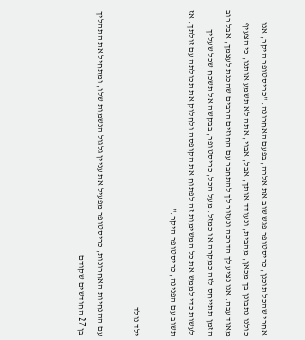אחרי שהכל תוכנן, כריסטופר פגש שוב את אלרה, בפעם האחרונה. "כריסטופר היקר, אנו כולנו נתבונן בך מכאן, מהבית, ונעודד אותך, אבל, אבוי, אתה לא תשמע אותנו, כי הצעיף מאוד עבה. אנו נציע לך הדרכה ונעזור לך להתחבר עם החוזים הרבים שהכנת לעצמך, אבל רוב הזמן תתייחס לזה כמקרה או כמזל. מעל הכל, כריסטופר, בבקשה אל תשכח שכל שעליך לעשות כדי לממש את כל המשימות זה לפתוח את הקופסה ולחלוק את תכולתה עם זולתך. אז תשוב עם הפנינה, כריסטופר היקר."

ילד נולד

עם ההנחיות האחרונות, כריסטופר מפעיל את עניין גלגול הנשמות שלו, ומתחיל את התהליך בן 27 החודשים שקודם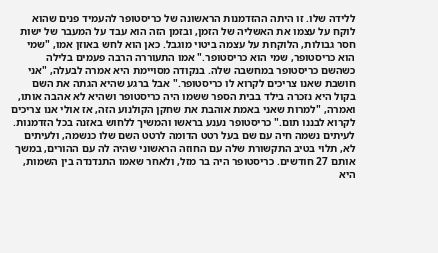ללידה שלו. זו היתה ההזדמנות הראשונה של כריסטופר להעמיד פנים שהוא לוקח על עצמו את האשליה של הזמן, ובזמן הזה הוא עבד על המעבר של ישות חסר גבולות, הלוקחת על עצמה ביטוי מוגבל. כאן הוא לחש באוזן אמו, "שמי הוא כריסטופר, שמי הוא כריסטופר." אמו התעוררה הרבה פעמים בלילה כשהשם כריסטופר במחשבה שלה. בנקודה מסויימת היא אמרה לבעלה, "אני חושבת שאנו צריכים לקרוא לו כריסטופר." אבל ברגע שהיא הגתה את השם בקול היא נזכרה בילד בבית הספר ששמו היה כריסטופר ושהיא לא אהבה אותו, ואמרה, "למרות שאני באמת אוהבת את שחקן הקולנוע הזה, אז אולי אנו צריכים לקרוא לבננו תום." כריסטופר נענע בראשו והמשיך ללחוש באזנה בכל הזדמנות. לעיתים נשמה חיה עם שם בעל רטט הדומה לרטט השם שלו כנשמה, ולעיתים לא, תלוי בטיב התקשורת שלה עם החוזה הראשוני שהיה לה עם ההורים, במשך אותם 27 חודשים. כריסטופר היה בר מזל, ולאחר שאמו התנדנדה בין השמות, היא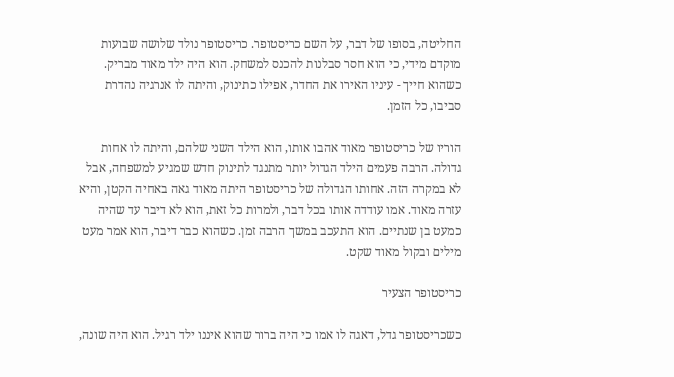החליטה, בסופו של דבר, על השם כריסטופר. כריסטופר נולד שלושה שבועות מוקדם מידי, כי הוא חסר סבלנות להכנס למשחק. הוא היה ילד מאוד מבריק. כשהוא חייך - עיניו האירו את החדר, אפילו כתינוק, והיתה לו אנרגיה נהדרת סביבו, כל הזמן.

הוריו של כריסטופר מאוד אהבו אותו, הוא הילד השני שלהם, והיתה לו אחות גדולה. הרבה פעמים הילד הגדול יותר מתנגד לתינוק חדש שמגיע למשפחה, אבל לא במקרה הזה. אחותו הגדולה של כריסטופר היתה מאוד גאה באחיה הקטן, והיא עזרה מאוד. אמו עודדה אותו בכל דבר, ולמרות כל זאת, הוא לא דיבר עד שהיה כמעט בן שנתיים. הוא התעכב במשך הרבה זמן. כשהוא כבר דיבר, הוא אמר מעט מילים ובקול מאוד שקט.

כריסטופר הצעיר

כשכריסטופר גדל, דאגה לו אמו כי היה ברור שהוא איננו ילד רגיל. הוא היה שונה,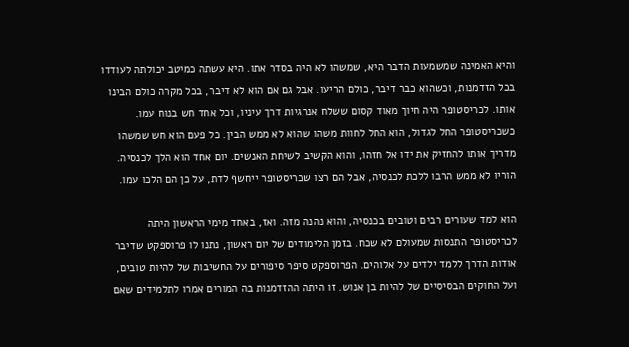והיא האמינה שמשמעות הדבר היא, שמשהו לא היה בסדר אתו. היא עשתה כמיטב יכולתה לעודדו בכל הזדמנות, וכשהוא כבר דיבר, כולם הריעו. אבל גם אם הוא לא דיבר, בכל מקרה כולם הבינו אותו. לכריסטופר היה חיוך מאוד קסום ששלח אנרגיות דרך עיניו, וכל אחד חש בנוח עמו. כשכריסטופר החל לגדול, הוא החל לחוות משהו שהוא לא ממש הבין. כל פעם הוא חש שמשהו מדריך אותו להחזיק את ידו אל חזהו, והוא הקשיב לשיחת האנשים. יום אחד הוא הלך לכנסיה. הוריו לא ממש הרבו ללכת לכנסיה, אבל הם רצו שכריסטופר ייחשף לדת, על כן הם הלכו עמו.

הוא למד שעורים רבים וטובים בכנסיה, והוא נהנה מזה. ואז, באחד מימי הראשון היתה לכריסטופר התנסות שמעולם לא שכח. בזמן הלימודים של יום ראשון, נתנו לו פרוספקט שדיבר אודות הדרך ללמד ילדים על אלוהים. הפרוספקט סיפר סיפורים על החשיבות של להיות טובים, ועל החוקים הבסיסיים של להיות בן אנוש. זו היתה ההזדמנות בה המורים אמרו לתלמידים שאם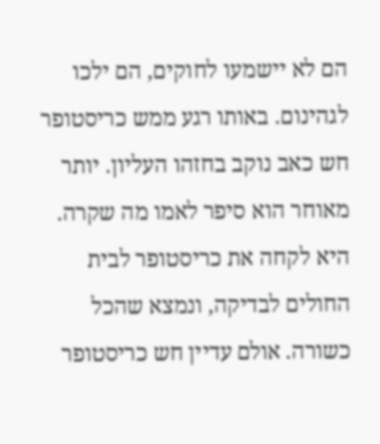הם לא יישמעו לחוקים, הם ילכו לגהינום. באותו רגע ממש כריסטופר חש כאב נוקב בחזהו העליון. יותר מאוחר הוא סיפר לאמו מה שקרה. היא לקחה את כריסטופר לבית החולים לבדיקה, ונמצא שהכל כשורה. אולם עדיין חש כריסטופר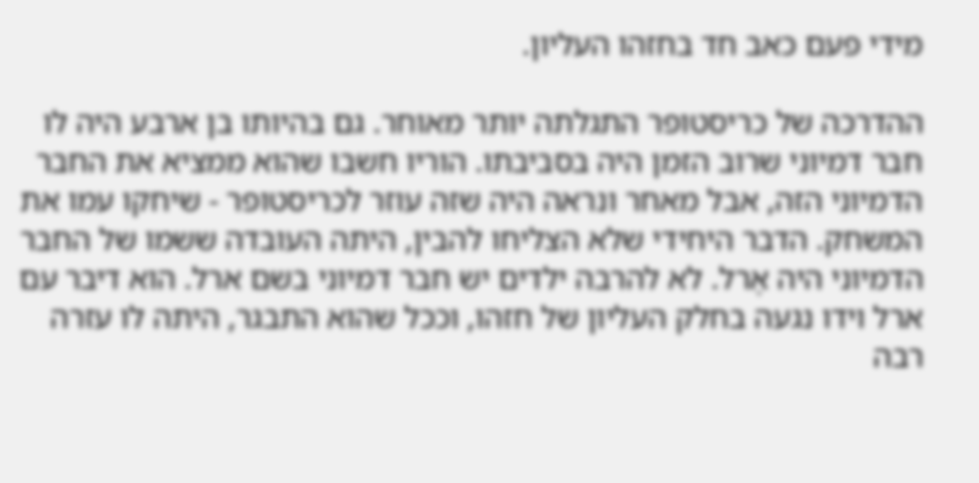מידי פעם כאב חד בחזהו העליון.

ההדרכה של כריסטופר התגלתה יותר מאוחר. גם בהיותו בן ארבע היה לו חבר דמיוני שרוב הזמן היה בסביבתו. הוריו חשבו שהוא ממציא את החבר הדמיוני הזה, אבל מאחר ונראה היה שזה עוזר לכריסטופר - שיחקו עמו את המשחק. הדבר היחידי שלא הצליחו להבין, היתה העובדה ששמו של החבר הדמיוני היה אֶרל. לא להרבה ילדים יש חבר דמיוני בשם ארל. הוא דיבר עם ארל וידו נגעה בחלק העליון של חזהו, וככל שהוא התבגר, היתה לו עזרה רבה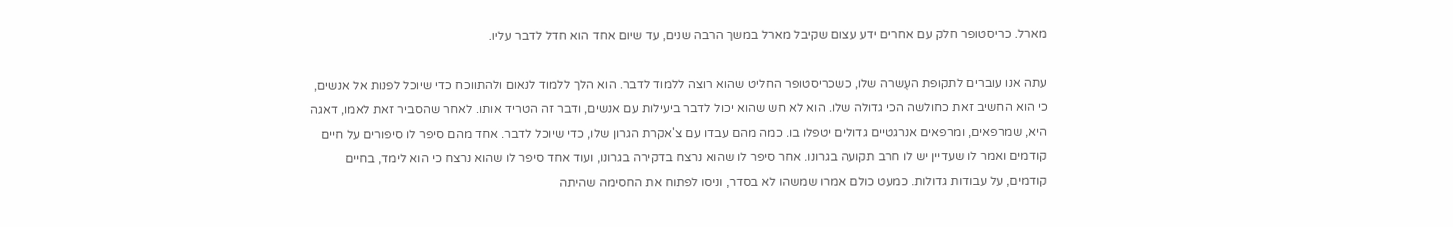מארל. כריסטופר חלק עם אחרים ידע עצום שקיבל מארל במשך הרבה שנים, עד שיום אחד הוא חדל לדבר עליו.

עתה אנו עוברים לתקופת העֶשרה שלו, כשכריסטופר החליט שהוא רוצה ללמוד לדבר. הוא הלך ללמוד לנאום ולהתווכח כדי שיוכל לפנות אל אנשים, כי הוא החשיב זאת כחולשה הכי גדולה שלו. הוא לא חש שהוא יכול לדבר ביעילות עם אנשים, ודבר זה הטריד אותו. לאחר שהסביר זאת לאמו, דאגה היא, שמרפאים, ומרפאים אנרגטיים גדולים יטפלו בו. כמה מהם עבדו עם צ'אקרת הגרון שלו, כדי שיוכל לדבר. אחד מהם סיפר לו סיפורים על חיים קודמים ואמר לו שעדיין יש לו חרב תקועה בגרונו. אחר סיפר לו שהוא נרצח בדקירה בגרונו, ועוד אחד סיפר לו שהוא נרצח כי הוא לימד, בחיים קודמים, על עבודות גדולות. כמעט כולם אמרו שמשהו לא בסדר, וניסו לפתוח את החסימה שהיתה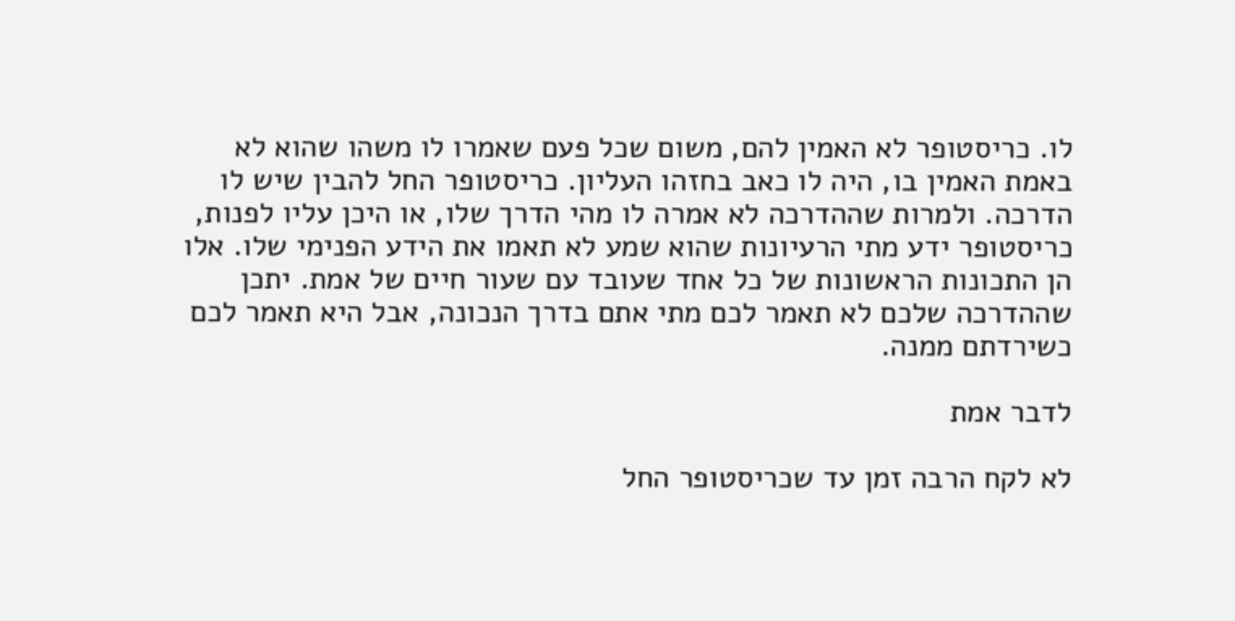לו. כריסטופר לא האמין להם, משום שכל פעם שאמרו לו משהו שהוא לא באמת האמין בו, היה לו כאב בחזהו העליון. כריסטופר החל להבין שיש לו הדרכה. ולמרות שההדרכה לא אמרה לו מהי הדרך שלו, או היכן עליו לפנות, כריסטופר ידע מתי הרעיונות שהוא שמע לא תאמו את הידע הפנימי שלו. אלו הן התכונות הראשונות של כל אחד שעובד עם שעור חיים של אמת. יתכן שההדרכה שלכם לא תאמר לכם מתי אתם בדרך הנכונה, אבל היא תאמר לכם כשירדתם ממנה.

לדבר אמת

לא לקח הרבה זמן עד שכריסטופר החל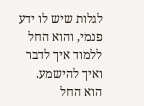לגלות שיש לו ידע פנמי, והוא החל ללמוד איך לדבר ואיך להישמע. הוא החל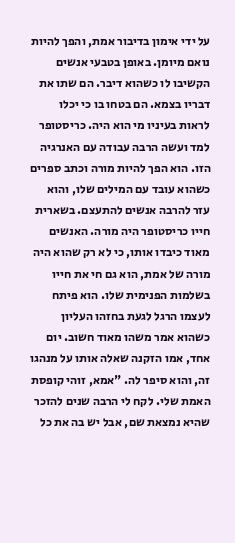על ידי אימון בדיבור אמת, והפך להיות נואם מיומן. באופן בטבעי אנשים הקשיבו לו כשהוא דיבר. הם שתו את דבריו בצמא. הם בטחו בו כי יכלו לראות בעיניו מי הוא היה. כריסטופר למד ועשה הרבה עבודה עם האנרגיה הזו. הוא הפך להיות מורה וכתב ספרים כשהוא עובד עם המילים שלו, והוא עזר להרבה אנשים להתעצם. בשארית חייו כריסטופר היה מורה. האנשים מאוד כיבדו אותו, כי לא רק שהוא היה מורה של אמת, הוא גם חי את חייו בשלמות הפנימית שלו. הוא פיתח לעצמו הרגל לגעת בחזהו העליון כשהוא אמר משהו מאוד חשוב. יום אחד, אמו הזקנה שאלה אותו על מנהגו זה, והוא סיפר לה. "אמא, זוהי קופסת האמת שלי. לקח לי הרבה שנים להזכר שהיא נמצאת שם, אבל יש בה את כל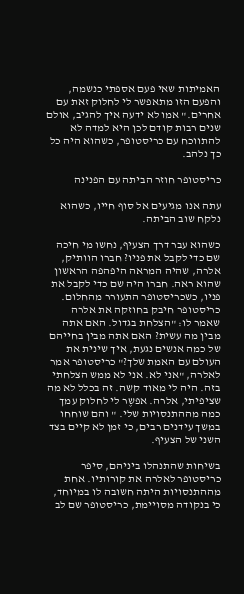האמיתות שאי פעם אספתי כנשמה, והפעם הזו מתאפשר לי לחלוק זאת עם אחרים." אמו לא ידעה איך להגיב, אולם שנים רבות קודם לכן היא למדה לא להתווכח עם כריסטופר, כשהוא היה כל כך נלהב.

כריסטופר חוזר הביתה עם הפנינה

עתה אנו מגיעים אל סוף חייו, כשהוא נלקח שוב הביתה.

כשהוא עבר דרך הצעיף, נחשו מי חיכה שם כדי לקבל את פניו? חברו הוותיק, אלרה, שהיה המראה היפהפה הראשון שהוא ראה. חברו היה שם כדי לקבל את פניו, כשכריסטופר התעורר מהחלום. כריסטופר חיבק בחוזקה את אלרה שאמר לו: "הצלחת בגדול. האם אתה מבין מה עשית? האם אתה מבין בחייהם של כמה אנשים נגעת, איך שינית את העולם עם האמת שלך?" כריסטופר אמר לאלרה, "אני לא. אני לא ממש הצלחתי בזה. היה לי מאוד קשה. זה בכלל לא מה שציפיתי, אלרה. אפשֶר לי לחלוק עמך כמה מההתנסויות שלי. " והם שוחחו במשך עידנים רבים, כי זמן לא קיים בצד השני של הצעיף.

בשיחות שהתנהלו ביניהם, סיפר כריסטופר לאלרה את קורותיו. אחת מההתנסויות היתה חשובה לו במיוחד, כי בנקודה מסויימת, כריסטופר שם לב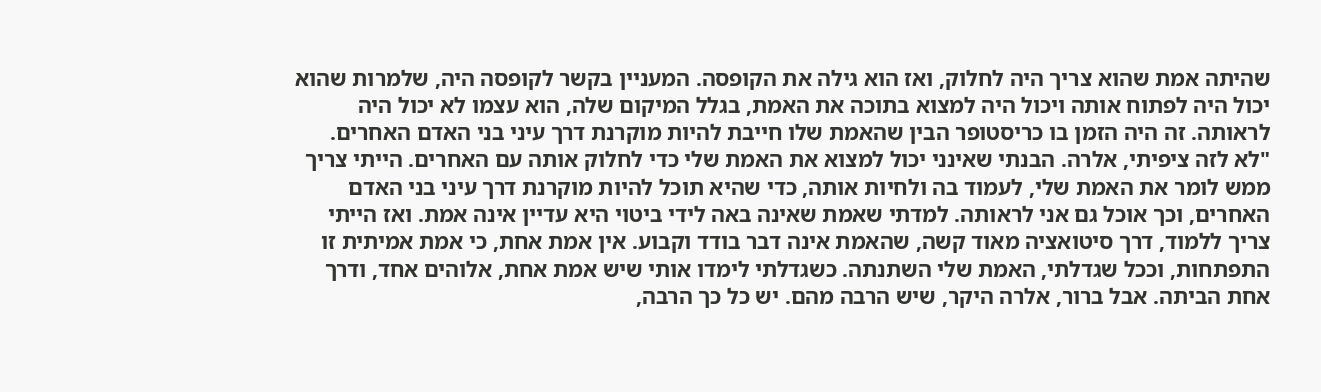שהיתה אמת שהוא צריך היה לחלוק, ואז הוא גילה את הקופסה. המעניין בקשר לקופסה היה, שלמרות שהוא יכול היה לפתוח אותה ויכול היה למצוא בתוכה את האמת, בגלל המיקום שלה, הוא עצמו לא יכול היה לראותה. זה היה הזמן בו כריסטופר הבין שהאמת שלו חייבת להיות מוקרנת דרך עיני בני האדם האחרים. "לא לזה ציפיתי, אלרה. הבנתי שאינני יכול למצוא את האמת שלי כדי לחלוק אותה עם האחרים. הייתי צריך ממש לומר את האמת שלי, לעמוד בה ולחיות אותה, כדי שהיא תוכל להיות מוקרנת דרך עיני בני האדם האחרים, וכך אוכל גם אני לראותה. למדתי שאמת שאינה באה לידי ביטוי היא עדיין אינה אמת. ואז הייתי צריך ללמוד, דרך סיטואציה מאוד קשה, שהאמת אינה דבר בודד וקבוע. אין אמת אחת, כי אמת אמיתית זו התפתחות, וככל שגדלתי, האמת שלי השתנתה. כשגדלתי לימדו אותי שיש אמת אחת, אלוהים אחד, ודרך אחת הביתה. אבל ברור, אלרה היקר, שיש הרבה מהם. יש כל כך הרבה,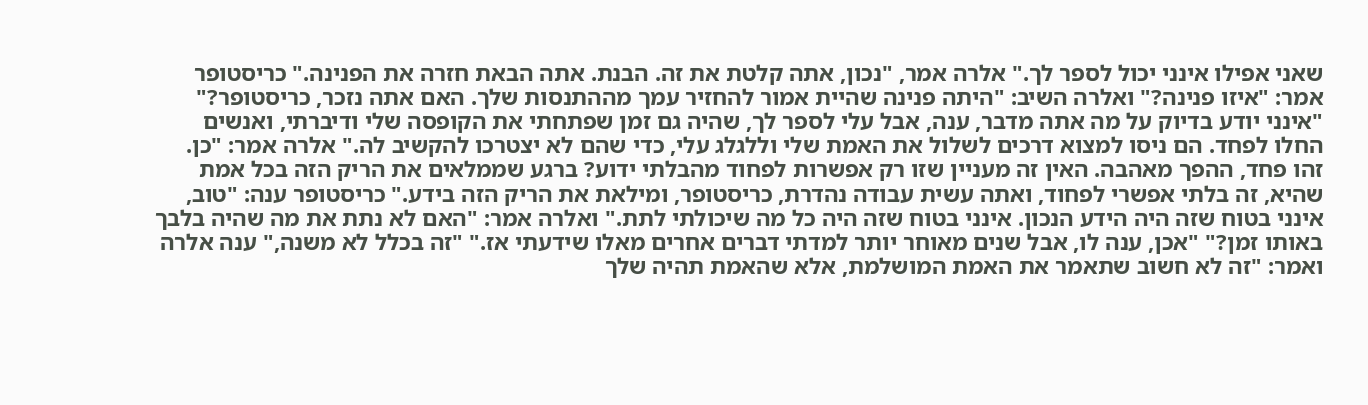שאני אפילו אינני יכול לספר לך." אלרה אמר, "נכון, אתה קלטת את זה. הבנת. אתה הבאת חזרה את הפנינה." כריסטופר אמר: "איזו פנינה?" ואלרה השיב: "היתה פנינה שהיית אמור להחזיר עמך מההתנסות שלך. האם אתה נזכר, כריסטופר?" "אינני יודע בדיוק על מה אתה מדבר, ענה, אבל עלי לספר לך, שהיה גם זמן שפתחתי את הקופסה שלי ודיברתי, ואנשים החלו לפחד. הם ניסו למצוא דרכים לשלול את האמת שלי וללגלג עלי, כדי שהם לא יצטרכו להקשיב לה." אלרה אמר: "כן. זהו פחד, ההפך מאהבה. האין זה מעניין שזו רק אפשרות לפחוד מהבלתי ידוע? ברגע שממלאים את הריק הזה בכל אמת שהיא, זה בלתי אפשרי לפחוד, ואתה עשית עבודה נהדרת, כריסטופר, ומילאת את הריק הזה בידע." כריסטופר ענה: "טוב, אינני בטוח שזה היה הידע הנכון. אינני בטוח שזה היה כל מה שיכולתי לתת." ואלרה אמר: "האם לא נתת את מה שהיה בלבך באותו זמן?" "אכן, ענה לו, אבל שנים מאוחר יותר למדתי דברים אחרים מאלו שידעתי אז." "זה בכלל לא משנה," ענה אלרה ואמר: "זה לא חשוב שתאמר את האמת המושלמת, אלא שהאמת תהיה שלך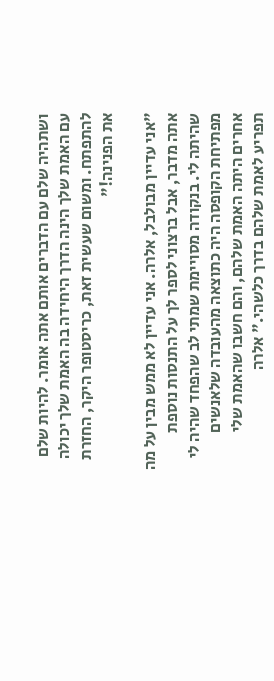ושתהיה שלם עם הדברים אותם אתה אומר. להיות שלם עם האמת שלך הינה הדרך היחידה בה האמת שלך יכולה להתפתח. ומשום שעשית זאת, כריסטופר היקר, החזרת את הפנינה!"

"אני עדיין מבולבל, אלרה. אני עדיין לא ממש מבין על מה אתה מדבר, אבל ברצוני לספר לך על התנסות נוספת שהיתה לי. בנקודה מסויימת שמתי לב שהפחד שהיה לי מפתיחת הקופסה היה כתוצאה מהעובדה שלאנשים אחרים היתה האמת שלהם, והם חשבו שהאמת שלי תפריע לאמת שלהם בדרך כלשהי." אלרה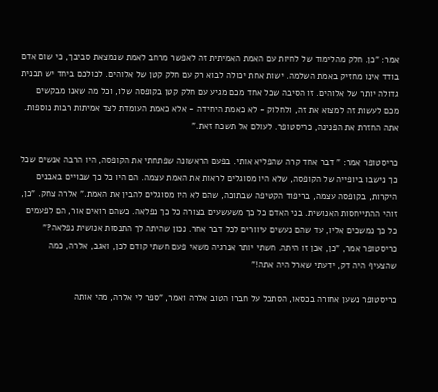אמר: "כן. חלק מהלימוד של לחיות עם האמת האמיתית זה לאפשר מרחב לאמת שנמצאת סביבך, כי שום אדם בודד אינו מחזיק באמת השלמה. ישות אחת יכולה לבוא רק עם חלק קטן של אלוהים. לכולכם ביחד יש תכנית גדולה יותר של אלוהים. זו הסיבה שכל אחד מכם מגיע עם חלק קטן בקופסה שלו, וכל מה שאנו מבקשים מכם לעשות זה למצוא את זה, ולחלוק - לא כאמת היחידה - אלא כאמת העומדת לצד אמיתות רבות נוספות. אתה החזרת את הפנינה, כריסטופר. לעולם אל תשכח זאת."

כריסטופר אמר: " דבר אחד קרה שהפליא אותי. בפעם הראשונה שפתחתי את הקופסה, היו הרבה אנשים שכל כך נישבו ביופייה של הקופסה, שלא היו מסוגלים לראות את האמת עצמה. הם היו כל כך שבויים באבנים היקרות, בקופסה עצמה, בריפוד הקטיפה שבתוכה, שהם לא היו מסוגלים להבין את האמת." אלרה צחק. "כן, זוהי ההתייחסות האנושית. בני האדם כל כך משעשעים בצורה כל כך נפלאה. כשהם רואים אור, הם לפעמים כל כך נמשכים אליו, עד שהם נעשים עיוורים לכל דבר אחר. נכון שהיתה לך התנסות אנושית נפלאה?" כריסטופר אמר, "כן, אכן זו היתה. חשתי יותר אנרגיה משאי פעם חשתי קודם לכן, ואגב, אלרה, כמה שהצעיף היה דק, ידעתי שארל היה אתה!"

כריסטופר נשען אחורה בכסאו, הסתכל על חברו הטוב אלרה ואמר, "ספר לי אלרה, מהי אותה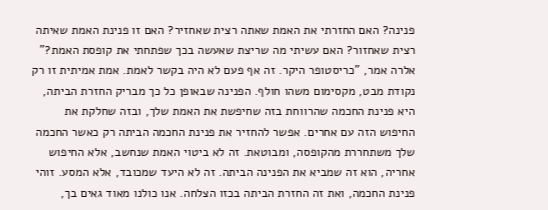פנינה? האם החזרתי את האמת שאתה רצית שאחזיר? האם זו פנינת האמת שאיתה רצית שאחזור? האם עשיתי מה שריצת שאעשה בכך שפתחתי את קופסת האמת?" אלרה אמר, "כריסטופר היקר. זה אף פעם לא היה בקשר לאמת. אמת אמיתית זו רק נקודת מבט, מקסימום משהו חולף. הפנינה שבאופן כל כך מבריק החזרת הביתה, היא פנינת החכמה שהרווחת בזה שחיפשת את האמת שלך, ובזה שחלקת את החיפוש הזה עם אחרים. אפשר להחזיר את פנינת החכמה הביתה רק כאשר החכמה שלך משתחררת מהקופסה, ומבוטאת. זה לא ביטוי האמת שנחשב, אלא החיפוש אחריה, הוא זה שמביא את הפנינה הביתה. זה לא היעד שמכובד, אלא המסע. זוהי פנינת החכמה, ואת זה החזרת הביתה בכזו הצלחה. אנו כולנו מאוד גאים בך,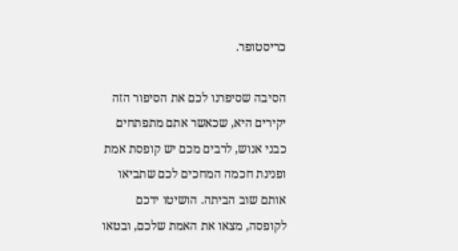כריסטופר.

הסיבה שסיפרנו לכם את הסיפור הזה יקירים היא, שכאשר אתם מתפתחים כבני אנוש, לרבים מכם יש קופסת אמת ופנינת חכמה המחכים לכם שתביאו אותם שוב הביתה. הושיטו ידכם לקופסה, מצאו את האמת שלכם, ובטאו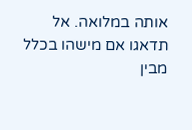אותה במלואה. אל תדאגו אם מישהו בכלל מבין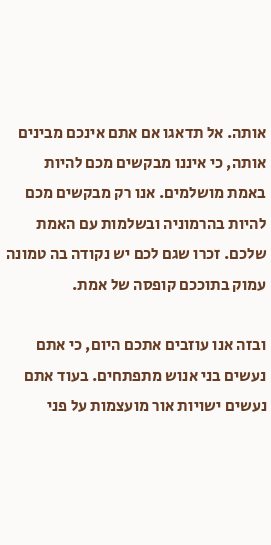אותה. אל תדאגו אם אתם אינכם מבינים אותה, כי איננו מבקשים מכם להיות באמת מושלמים. אנו רק מבקשים מכם להיות בהרמוניה ובשלמות עם האמת שלכם. זכרו שגם לכם יש נקודה בה טמונה עמוק בתוככם קופסה של אמת.

ובזה אנו עוזבים אתכם היום, כי אתם נעשים בני אנוש מתפתחים. בעוד אתם נעשים ישויות אור מועצמות על פני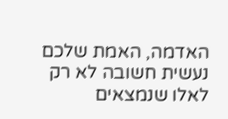האדמה, האמת שלכם נעשית חשובה לא רק לאלו שנמצאים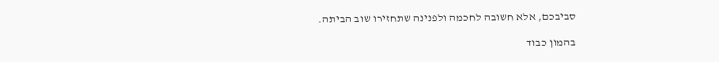סביבכם, אלא חשובה לחכמה ולפנינה שתחזירו שוב הביתה.

בהמון כבוד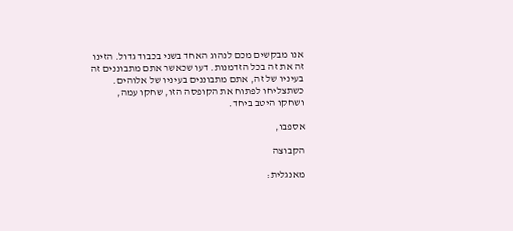אנו מבקשים מכם לנהוג האחד בשני בכבוד גדול. הזינו זה את זה בכל הזדמנות. דעו שכאשר אתם מתבוננים זה בעיניו של זה, אתם מתבוננים בעיניו של אלוהים. כשתצליחו לפתוח את הקופסה הזו, שחקו עמה, ושחקו היטב ביחד.

אספבו,

הקבוצה

מאנגלית: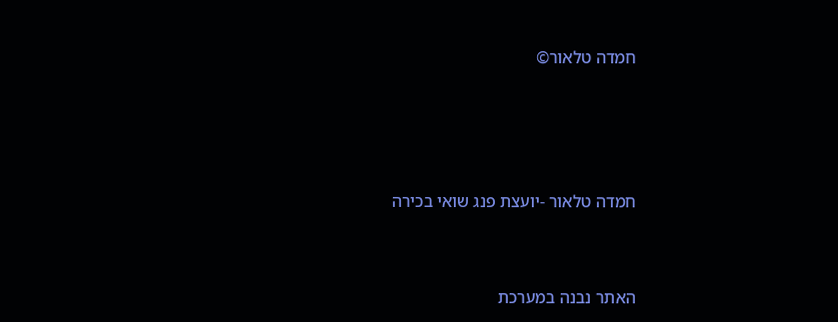חמדה טלאור©





חמדה טלאור -יועצת פנג שואי בכירה



האתר נבנה במערכת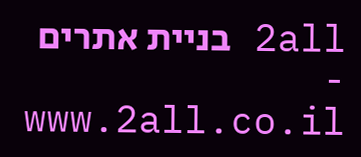2all בניית אתרים - www.2all.co.il